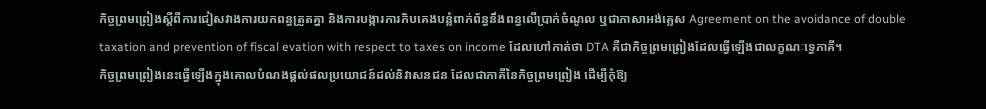កិច្ចព្រមព្រៀងស្ដីពីការជៀសវាងការយកពន្ធត្រួតគ្នា និងការបង្ការការកិបគេងបន្លំពាក់ព័ន្ធនឹងពន្ធលើប្រាក់ចំណូល ឬជាភាសាអង់គ្លេស Agreement on the avoidance of double taxation and prevention of fiscal evation with respect to taxes on income ដែលហៅកាត់ថា DTA គឺជាកិច្ចព្រមព្រៀងដែលធ្វើឡើងជាលក្ខណៈទ្វេភាគី។
កិច្ចព្រមព្រៀងនេះធ្វើឡើងក្នុងគោលបំណងផ្ដល់ផលប្រយោជន៍ដល់និវាសនជន ដែលជាភាគីនៃកិច្ចព្រមព្រៀង ដើម្បីកុំឱ្យ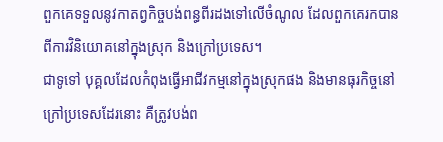ពួកគេទទួលនូវកាតព្វកិច្ចបង់ពន្ធពីរដងទៅលើចំណូល ដែលពួកគេរកបានពីការវិនិយោគនៅក្នុងស្រុក និងក្រៅប្រទេស។
ជាទូទៅ បុគ្គលដែលកំពុងធ្វើអាជីវកម្មនៅក្នុងស្រុកផង និងមានធុរកិច្ចនៅក្រៅប្រទេសដែរនោះ គឺត្រូវបង់ព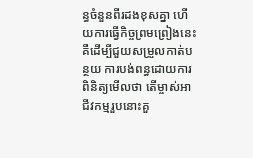ន្ធចំនួនពីរដងខុសគ្នា ហើយការធ្វើកិច្ចព្រមព្រៀងនេះ គឺដើម្បីជួយសម្រួលកាត់បន្ថយ ការបង់ពន្ធដោយការពិនិត្យមើលថា តើម្ចាស់អាជីវកម្មរួបនោះគួ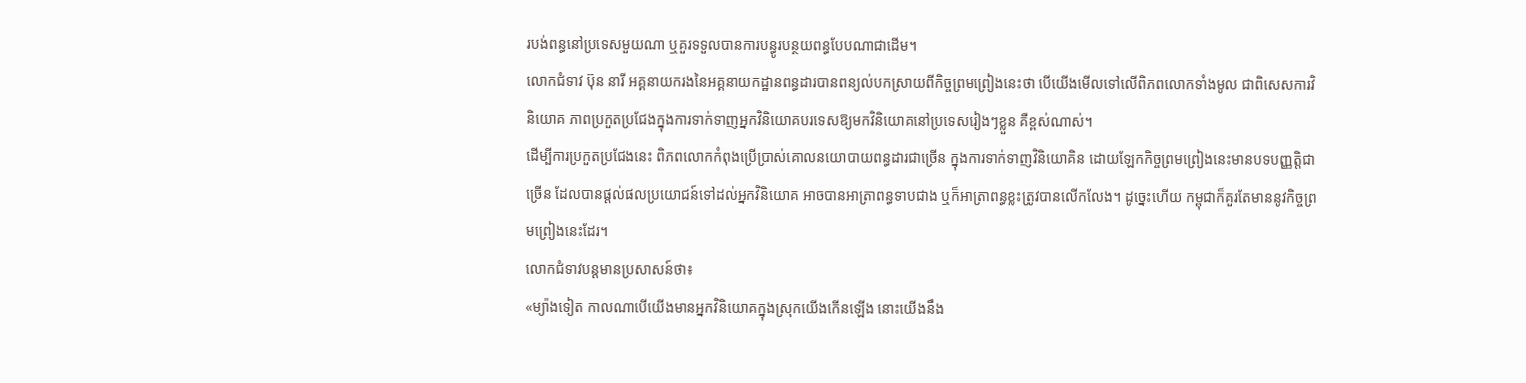របង់ពន្ធនៅប្រទេសមួយណា ឬគួរទទួលបានការបន្ធូរបន្ថយពន្ធបែបណាជាដើម។
លោកជំទាវ ប៊ុន នារី អគ្គនាយករងនៃអគ្គនាយកដ្ឋានពន្ធដារបានពន្យល់បកស្រាយពីកិច្ចព្រមព្រៀងនេះថា បើយើងមើលទៅលើពិភពលោកទាំងមូល ជាពិសេសការវិនិយោគ ភាពប្រកួតប្រជែងក្នុងការទាក់ទាញអ្នកវិនិយោគបរទេសឱ្យមកវិនិយោគនៅប្រទេសរៀងៗខ្លួន គឺខ្ពស់ណាស់។
ដើម្បីការប្រកួតប្រជែងនេះ ពិភពលោកកំពុងប្រើប្រាស់គោលនយោបាយពន្ធដារជាច្រើន ក្នុងការទាក់ទាញវិនិយោគិន ដោយឡែកកិច្ចព្រមព្រៀងនេះមានបទបញ្ញត្តិជាច្រើន ដែលបានផ្ដល់ផលប្រយោជន៍ទៅដល់អ្នកវិនិយោគ អាចបានអាត្រាពន្ធទាបជាង ឬក៏អាត្រាពន្ធខ្លះត្រូវបានលើកលែង។ ដូច្នេះហើយ កម្ពុជាក៏គួរតែមាននូវកិច្ចព្រមព្រៀងនេះដែរ។
លោកជំទាវបន្តមានប្រសាសន៍ថា៖
«ម្យ៉ាងទៀត កាលណាបើយើងមានអ្នកវិនិយោគក្នុងស្រុកយើងកើនឡើង នោះយើងនឹង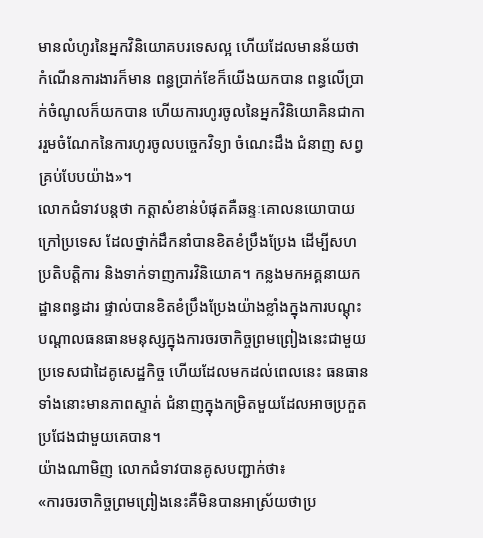មានលំហូរនៃអ្នកវិនិយោគបរទេសល្អ ហើយដែលមានន័យថាកំណើនការងារក៏មាន ពន្ធប្រាក់ខែក៏យើងយកបាន ពន្ធលើប្រាក់ចំណូលក៏យកបាន ហើយការហូរចូលនៃអ្នកវិនិយោគិនជាការរួមចំណែកនៃការហូរចូលបច្ចេកវិទ្យា ចំណេះដឹង ជំនាញ សព្វគ្រប់បែបយ៉ាង»។
លោកជំទាវបន្តថា កត្តាសំខាន់បំផុតគឺឆន្ទៈគោលនយោបាយក្រៅប្រទេស ដែលថ្នាក់ដឹកនាំបានខិតខំប្រឹងប្រែង ដើម្បីសហប្រតិបត្តិការ និងទាក់ទាញការវិនិយោគ។ កន្លងមកអគ្គនាយកដ្ឋានពន្ធដារ ផ្ទាល់បានខិតខំប្រឹងប្រែងយ៉ាងខ្លាំងក្នុងការបណ្ដុះបណ្ដាលធនធានមនុស្សក្នុងការចរចាកិច្ចព្រមព្រៀងនេះជាមួយប្រទេសជាដៃគូសេដ្ឋកិច្ច ហើយដែលមកដល់ពេលនេះ ធនធានទាំងនោះមានភាពស្ទាត់ ជំនាញក្នុងកម្រិតមួយដែលអាចប្រកួតប្រជែងជាមួយគេបាន។
យ៉ាងណាមិញ លោកជំទាវបានគូសបញ្ជាក់ថា៖
«ការចរចាកិច្ចព្រមព្រៀងនេះគឺមិនបានអាស្រ័យថាប្រ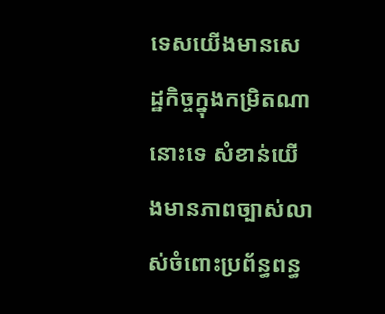ទេសយើងមានសេដ្ឋកិច្ចក្នុងកម្រិតណានោះទេ សំខាន់យើងមានភាពច្បាស់លាស់ចំពោះប្រព័ន្ធពន្ធ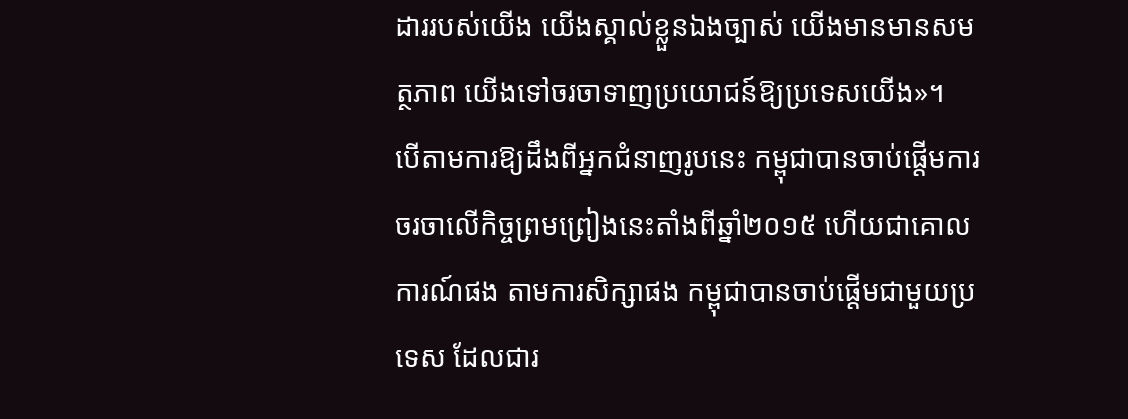ដាររបស់យើង យើងស្គាល់ខ្លួនឯងច្បាស់ យើងមានមានសមត្ថភាព យើងទៅចរចាទាញប្រយោជន៍ឱ្យប្រទេសយើង»។
បើតាមការឱ្យដឹងពីអ្នកជំនាញរូបនេះ កម្ពុជាបានចាប់ផ្ដើមការចរចាលើកិច្ចព្រមព្រៀងនេះតាំងពីឆ្នាំ២០១៥ ហើយជាគោលការណ៍ផង តាមការសិក្សាផង កម្ពុជាបានចាប់ផ្ដើមជាមួយប្រទេស ដែលជារ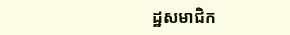ដ្ឋសមាជិក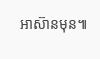អាស៊ានមុន៕